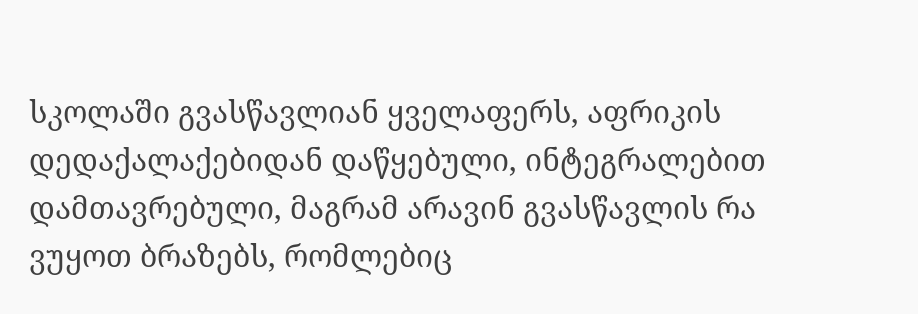სკოლაში გვასწავლიან ყველაფერს, აფრიკის დედაქალაქებიდან დაწყებული, ინტეგრალებით დამთავრებული, მაგრამ არავინ გვასწავლის რა ვუყოთ ბრაზებს, რომლებიც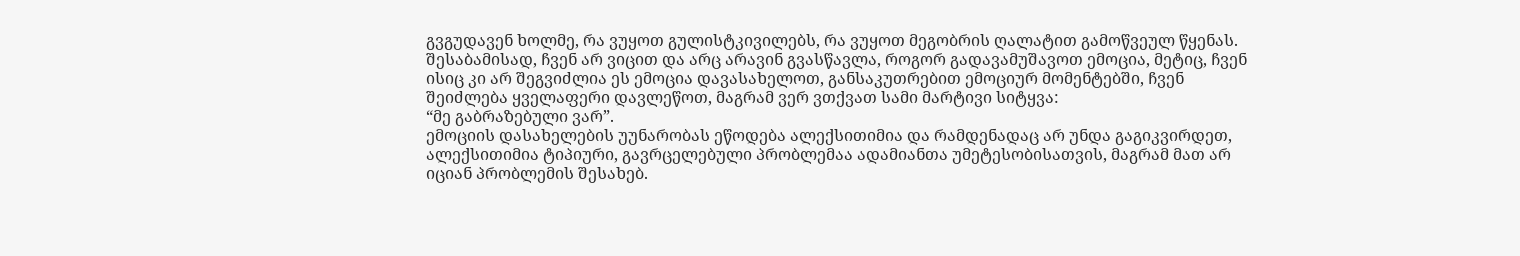გვგუდავენ ხოლმე, რა ვუყოთ გულისტკივილებს, რა ვუყოთ მეგობრის ღალატით გამოწვეულ წყენას.
შესაბამისად, ჩვენ არ ვიცით და არც არავინ გვასწავლა, როგორ გადავამუშავოთ ემოცია, მეტიც, ჩვენ ისიც კი არ შეგვიძლია ეს ემოცია დავასახელოთ, განსაკუთრებით ემოციურ მომენტებში, ჩვენ შეიძლება ყველაფერი დავლეწოთ, მაგრამ ვერ ვთქვათ სამი მარტივი სიტყვა:
“მე გაბრაზებული ვარ”.
ემოციის დასახელების უუნარობას ეწოდება ალექსითიმია და რამდენადაც არ უნდა გაგიკვირდეთ, ალექსითიმია ტიპიური, გავრცელებული პრობლემაა ადამიანთა უმეტესობისათვის, მაგრამ მათ არ იციან პრობლემის შესახებ.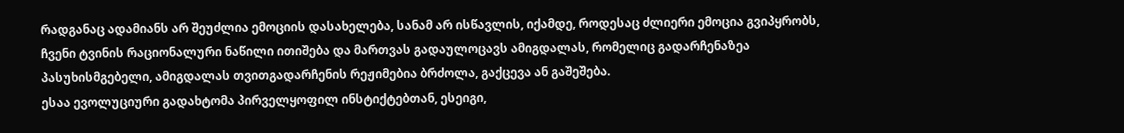რადგანაც ადამიანს არ შეუძლია ემოციის დასახელება, სანამ არ ისწავლის, იქამდე, როდესაც ძლიერი ემოცია გვიპყრობს, ჩვენი ტვინის რაციონალური ნაწილი ითიშება და მართვას გადაულოცავს ამიგდალას, რომელიც გადარჩენაზეა პასუხისმგებელი, ამიგდალას თვითგადარჩენის რეჟიმებია ბრძოლა, გაქცევა ან გაშეშება.
ესაა ევოლუციური გადახტომა პირველყოფილ ინსტიქტებთან, ესეიგი,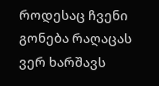როდესაც ჩვენი გონება რაღაცას ვერ ხარშავს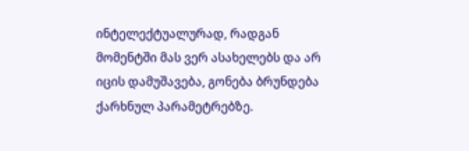ინტელექტუალურად, რადგან მომენტში მას ვერ ასახელებს და არ იცის დამუშავება, გონება ბრუნდება ქარხნულ პარამეტრებზე.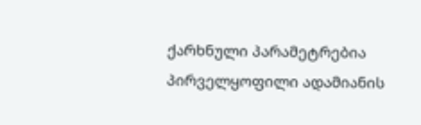ქარხნული პარამეტრებია პირველყოფილი ადამიანის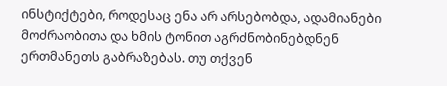ინსტიქტები, როდესაც ენა არ არსებობდა, ადამიანები მოძრაობითა და ხმის ტონით აგრძნობინებდნენ ერთმანეთს გაბრაზებას. თუ თქვენ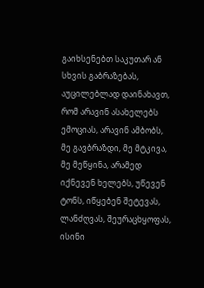გაიხსენებთ საკუთარ ან სხვის გაბრაზებას, აუცილებლად დაინახავთ, რომ არავინ ასახელებს ემოციას, არავინ ამბობს, მე გავბრაზდი, მე მტკივა, მე მეწყინა, არამედ იქნევენ ხელებს, უწევენ ტონს, იწყებენ შეტევას, ლანძღვას, შეურაცხყოფას, ისინი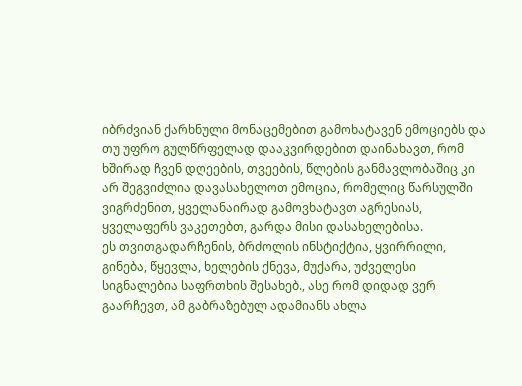იბრძვიან ქარხნული მონაცემებით გამოხატავენ ემოციებს და თუ უფრო გულწრფელად დააკვირდებით დაინახავთ, რომ ხშირად ჩვენ დღეების, თვეების, წლების განმავლობაშიც კი არ შეგვიძლია დავასახელოთ ემოცია, რომელიც წარსულში ვიგრძენით, ყველანაირად გამოვხატავთ აგრესიას, ყველაფერს ვაკეთებთ, გარდა მისი დასახელებისა.
ეს თვითგადარჩენის, ბრძოლის ინსტიქტია, ყვირრილი, გინება, წყევლა, ხელების ქნევა, მუქარა, უძველესი სიგნალებია საფრთხის შესახებ., ასე რომ დიდად ვერ გაარჩევთ, ამ გაბრაზებულ ადამიანს ახლა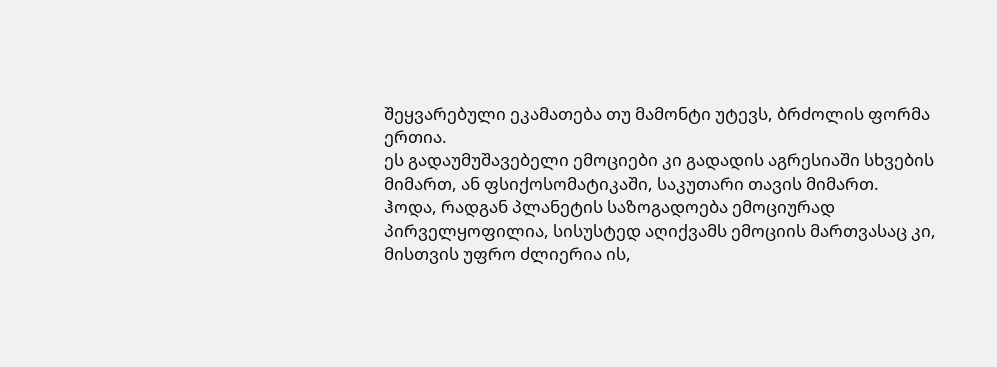შეყვარებული ეკამათება თუ მამონტი უტევს, ბრძოლის ფორმა ერთია.
ეს გადაუმუშავებელი ემოციები კი გადადის აგრესიაში სხვების მიმართ, ან ფსიქოსომატიკაში, საკუთარი თავის მიმართ.
ჰოდა, რადგან პლანეტის საზოგადოება ემოციურად პირველყოფილია, სისუსტედ აღიქვამს ემოციის მართვასაც კი, მისთვის უფრო ძლიერია ის,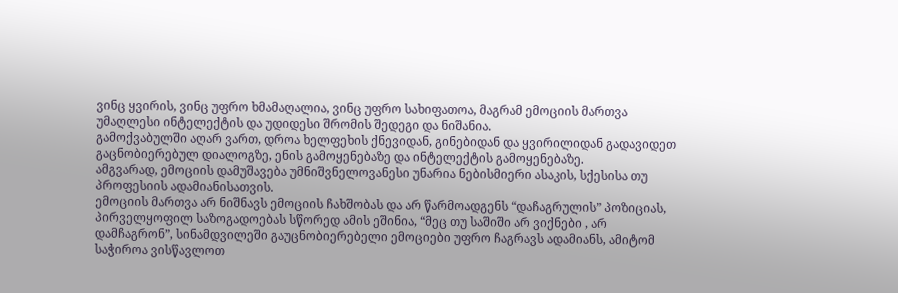ვინც ყვირის, ვინც უფრო ხმამაღალია, ვინც უფრო სახიფათოა, მაგრამ ემოციის მართვა უმაღლესი ინტელექტის და უდიდესი შრომის შედეგი და ნიშანია.
გამოქვაბულში აღარ ვართ, დროა ხელფეხის ქნევიდან, გინებიდან და ყვირილიდან გადავიდეთ გაცნობიერებულ დიალოგზე, ენის გამოყენებაზე და ინტელექტის გამოყენებაზე.
ამგვარად, ემოციის დამუშავება უმნიშვნელოვანესი უნარია ნებისმიერი ასაკის, სქესისა თუ პროფესიის ადამიანისათვის.
ემოციის მართვა არ ნიშნავს ემოციის ჩახშობას და არ წარმოადგენს “დაჩაგრულის” პოზიციას, პირველყოფილ საზოგადოებას სწორედ ამის ეშინია, “მეც თუ საშიში არ ვიქნები , არ დამჩაგრონ”, სინამდვილეში გაუცნობიერებელი ემოციები უფრო ჩაგრავს ადამიანს, ამიტომ საჭიროა ვისწავლოთ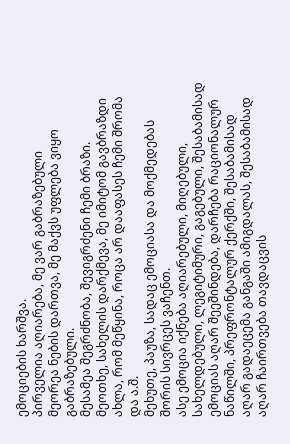ემოციების ხარშვა.
პირველია აღიარება, მე ვარ გაბრაზებული
მეორეა ნების დართვა, მე მაქვს უფლება ვიყო გაბრაზებული.
მესამეა შეგრძნობა, შევიგრძენი ჩემი ბრაზი.
მეოთხე, სახელის დარქმევა, მე იმიტომ გავბრაზდი ახლა, რომ მეწყინა, როცა არ დააფასეს ჩემი შრომა და ა.შ.
მეხუთე, პაუზა, სადაც ემოციასა და მოქმედებას შორის სივრცეს ვაჩენთ.
ასე ემოცია იქნება აღიარებული, მიღებული, სახელდებული, ლეგიტიმური, გაგებული, შესაბამისად ემოციას აღარ შეეშინდება, დარჩება რაციონალურ ნაწილში, პრეფრონტალურ ქერქში, შესაბამისად აღარ გადაეცემა განგაში ამიგდალას, შესაბამისად აღარ ჩაირთვება თავდაცვის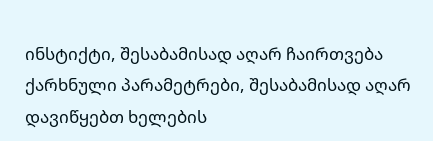ინსტიქტი, შესაბამისად აღარ ჩაირთვება ქარხნული პარამეტრები, შესაბამისად აღარ დავიწყებთ ხელების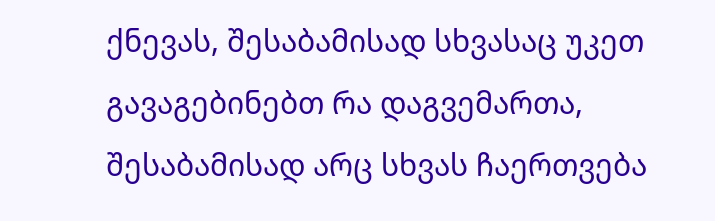ქნევას, შესაბამისად სხვასაც უკეთ გავაგებინებთ რა დაგვემართა, შესაბამისად არც სხვას ჩაერთვება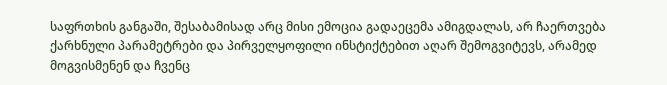საფრთხის განგაში, შესაბამისად არც მისი ემოცია გადაეცემა ამიგდალას, არ ჩაერთვება ქარხნული პარამეტრები და პირველყოფილი ინსტიქტებით აღარ შემოგვიტევს, არამედ მოგვისმენენ და ჩვენც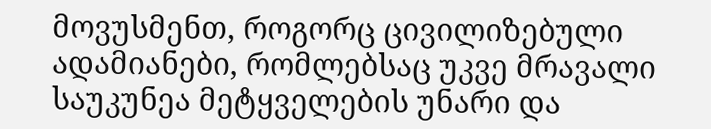მოვუსმენთ, როგორც ცივილიზებული ადამიანები, რომლებსაც უკვე მრავალი საუკუნეა მეტყველების უნარი და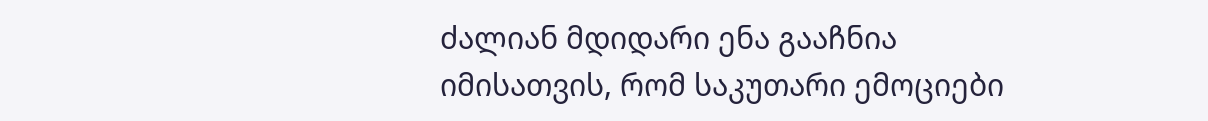ძალიან მდიდარი ენა გააჩნია იმისათვის, რომ საკუთარი ემოციები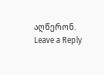აღწერონ.
Leave a Reply